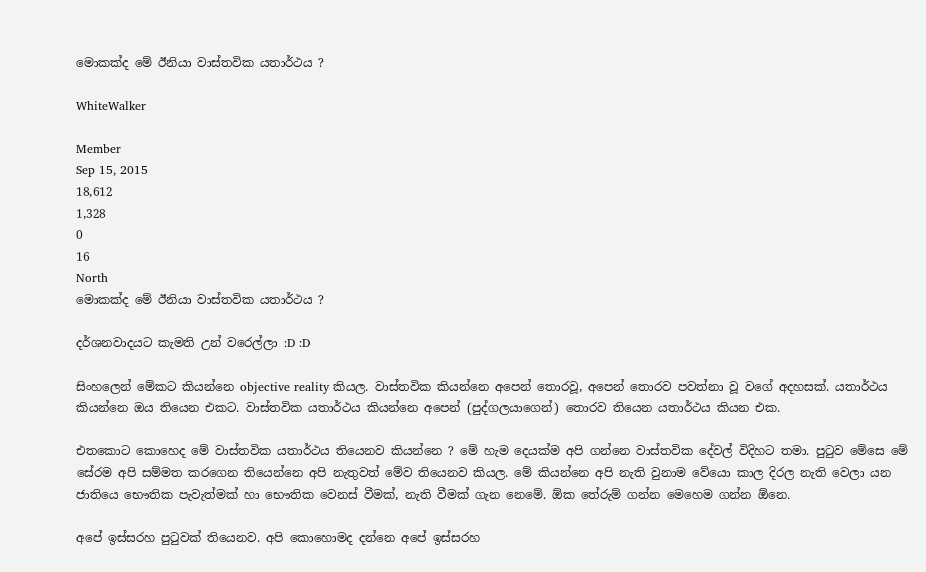මොකක්ද මේ ඊනියා වාස්තවික යතාර්ථය ?

WhiteWalker

Member
Sep 15, 2015
18,612
1,328
0
16
North
මොකක්ද මේ ඊනියා වාස්තවික යතාර්ථය ?

දර්ශනවාදයට කැමති උන් වරෙල්ලා :D :D

සිංහලෙන් මේකට කියන්නෙ objective reality කියල. වාස්තවික කියන්නෙ අපෙන් තොරවූ, අපෙන් තොරව පවත්නා වූ වගේ අදහසක්. යතාර්ථය කියන්නෙ ඔය තියෙන එකට. වාස්තවික යතාර්ථය කියන්නෙ අපෙන් (පුද්ගලයාගෙන්) තොරව තියෙන යතාර්ථය කියන එක.

එතකොට කොහෙද මේ වාස්තවික යතාර්ථය තියෙනව කියන්නෙ ? මේ හැම දෙයක්ම අපි ගන්නෙ වාස්තවික දේවල් විදිහට තමා. පුටුව මේසෙ මේ සේරම අපි සම්මත කරගෙන තියෙන්නෙ අපි නැතුවත් මේව තියෙනව කියල. මේ කියන්නෙ අපි නැති වුනාම වේයො කාල දිරල නැති වෙලා යන ජාතියෙ භෞතික පැවැත්මක් හා භෞතික වෙනස් වීමක්, නැති වීමක් ගැන නෙමේ. ඕක තේරුම් ගන්න මෙහෙම ගන්න ඕනෙ.

අපේ ඉස්සරහ පුටුවක් තියෙනව. අපි කොහොමද දන්නෙ අපේ ඉස්සරහ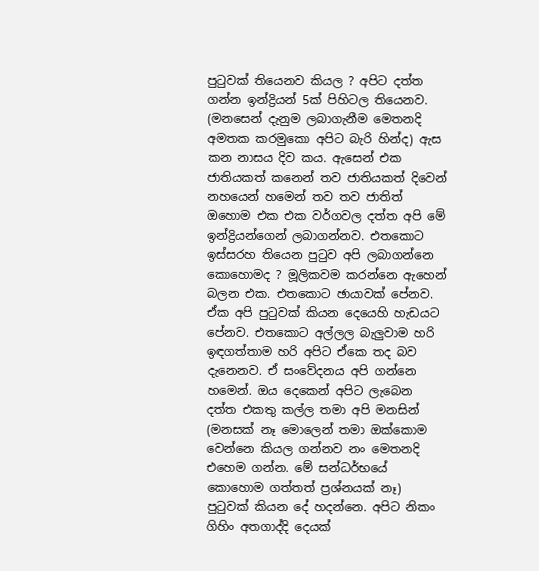පුටුවක් තියෙනව කියල ? අපිට දත්ත ගන්න ඉන්ද්‍රියන් 5ක් පිහිටල තියෙනව. (මනසෙන් දැනුම ලබාගැනීම මෙතනදි අමතක කරමුකො අපිට බැරි හින්ද) ඇස කන නාසය දිව කය. ඇසෙන් එක ජාතියකත් කනෙන් තව ජාතියකත් දිවෙන් නහයෙන් හමෙන් තව තව ජාතිත් ඔහොම එක එක වර්ගවල දත්ත අපි මේ ඉන්ද්‍රියන්ගෙන් ලබාගන්නව. එතකොට ඉස්සරහ තියෙන පුටුව අපි ලබාගන්නෙ කොහොමද ? මූලිකවම කරන්නෙ ඇහෙන් බලන එක. එතකොට ඡායාවක් පේනව. ඒක අපි පුටුවක් කියන දෙයෙහි හැඩයට පේනව. එතකොට අල්ලල බැලුවාම හරි ඉඳගත්තාම හරි අපිට ඒකෙ තද බව දැනෙනව. ඒ සංවේදනය අපි ගන්නෙ හමෙන්. ඔය දෙකෙන් අපිට ලැබෙන දත්ත එකතු කල්ල තමා අපි මනසින් (මනසක් නෑ මොලෙන් තමා ඔක්කොම වෙන්නෙ කියල ගන්නව නං මෙතනදි එහෙම ගන්න. මේ සන්ධර්භයේ කොහොම ගත්තත් ප්‍රශ්නයක් නෑ) පුටුවක් කියන දේ හදන්නෙ. අපිට නිකං ගිහිං අතගාද්දි දෙයක්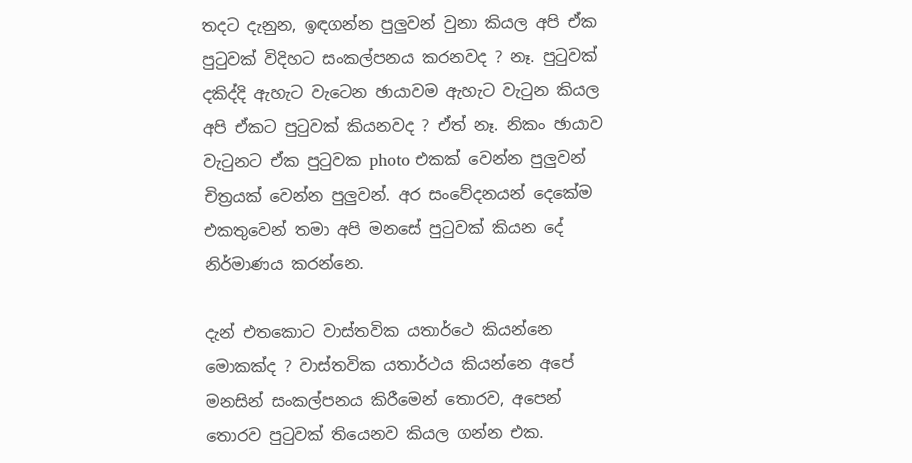තදට දැනුන, ඉඳගන්න පුලුවන් වුනා කියල අපි ඒක පුටුවක් විදිහට සංකල්පනය කරනවද ? නෑ. පුටුවක් දකිද්දි ඇහැට වැටෙන ඡායාවම ඇහැට වැටුන කියල අපි ඒකට පුටුවක් කියනවද ? ඒත් නෑ. නිකං ඡායාව වැටුනට ඒක පුටුවක photo එකක් වෙන්න පුලුවන් චිත්‍රයක් වෙන්න පුලුවන්. අර සංවේදනයන් දෙකේම එකතුවෙන් තමා අපි මනසේ පුටුවක් කියන දේ නිර්මාණය කරන්නෙ.

දැන් එතකොට වාස්තවික යතාර්ථෙ කියන්නෙ මොකක්ද ? වාස්තවික යතාර්ථය කියන්නෙ අපේ මනසින් සංකල්පනය කිරීමෙන් තොරව, අපෙන් තොරව පුටුවක් තියෙනව කියල ගන්න එක.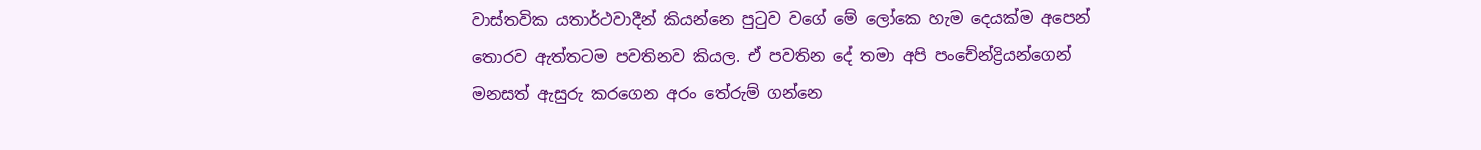වාස්තවික යතාර්ථවාදීන් කියන්නෙ පුටුව වගේ මේ ලෝකෙ හැම දෙයක්ම අපෙන් තොරව ඇත්තටම පවතිනව කියල. ඒ පවතින දේ තමා අපි පංචේන්ද්‍රියන්ගෙන් මනසත් ඇසුරු කරගෙන අරං තේරුම් ගන්නෙ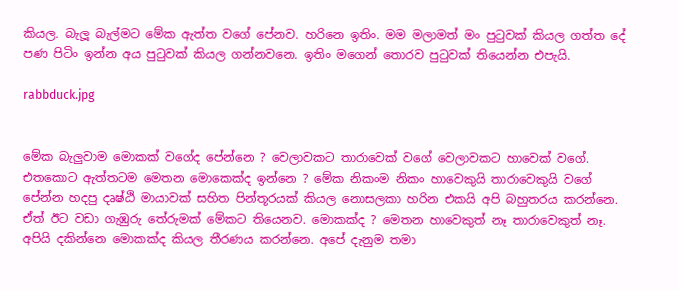කියල. බැලූ බැල්මට මේක ඇත්ත වගේ පේනව. හරිනෙ ඉතිං. මම මලාමත් මං පුටුවක් කියල ගත්ත දේ පණ පිටිං ඉන්න අය පුටුවක් කියල ගන්නවනෙ. ඉතිං මගෙන් තොරව පුටුවක් තියෙන්න එපැයි.

rabbduck.jpg


මේක බැලුවාම මොකක් වගේද පේන්නෙ ? වෙලාවකට තාරාවෙක් වගේ වෙලාවකට හාවෙක් වගේ. එතකොට ඇත්තටම මෙතන මොකෙක්ද ඉන්නෙ ? මේක නිකංම නිකං හාවෙකුයි තාරාවෙකුයි වගේ පේන්න හදපු දෘෂ්ඨි මායාවක් සහිත පින්තූරයක් කියල නොසලකා හරින එකයි අපි බහුතරය කරන්නෙ. ඒත් ඊට වඩා ගැඹුරු තේරුමක් මේකට තියෙනව. මොකක්ද ? මෙතන හාවෙකුත් නෑ තාරාවෙකුත් නෑ. අපියි දකින්නෙ මොකක්ද කියල තීරණය කරන්නෙ. අපේ දැනුම තමා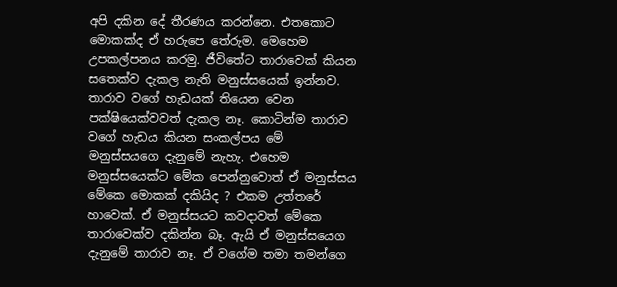අපි දකින දේ තීරණය කරන්නෙ. එතකොට මොකක්ද ඒ හරුපෙ තේරුම. මෙහෙම උපකල්පනය කරමු. ජීවිතේට තාරාවෙක් කියන සතෙක්ව දැකල නැති මනුස්සයෙක් ඉන්නව. තාරාව වගේ හැඩයක් තියෙන වෙන පක්ෂියෙක්වවත් දැකල නෑ. කොටින්ම තාරාව වගේ හැඩය කියන සංකල්පය මේ මනුස්සයගෙ දැනුමේ නැහැ. එහෙම මනුස්සයෙක්ට මේක පෙන්නුවොත් ඒ මනුස්සය මේකෙ මොකක් දකියිද ? එකම උත්තරේ හාවෙක්. ඒ මනුස්සයට කවදාවත් මේකෙ තාරාවෙක්ව දකින්න බෑ. ඇයි ඒ මනුස්සයෙග දැනුමේ තාරාව නෑ. ඒ වගේම තමා තමන්ගෙ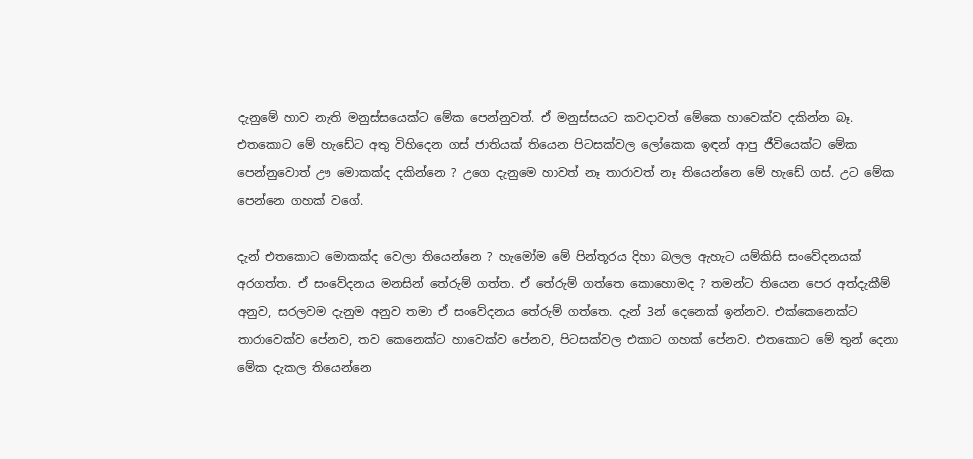දැනුමේ හාව නැති මනුස්සයෙක්ට මේක පෙන්නුවත්. ඒ මනුස්සයට කවදාවත් මේකෙ හාවෙක්ව දකින්න බෑ. එතකොට මේ හැඩේට අතු විහිදෙන ගස් ජාතියක් තියෙන පිටසක්වල ලෝකෙක ඉඳන් ආපු ජීවියෙක්ට මේක පෙන්නුවොත් ඌ මොකක්ද දකින්නෙ ? උගෙ දැනුමෙ හාවත් නෑ තාරාවත් නෑ තියෙන්නෙ මේ හැඩේ ගස්. උට මේක පෙන්නෙ ගහක් වගේ.

දැන් එතකොට මොකක්ද වෙලා තියෙන්නෙ ? හැමෝම මේ පින්තූරය දිහා බලල ඇහැට යම්කිසි සංවේදනයක් අරගත්ත. ඒ සංවේදනය මනසින් තේරුම් ගත්ත. ඒ තේරුම් ගත්තෙ කොහොමද ? තමන්ට තියෙන පෙර අත්දැකීම් අනුව, සරලවම දැනුම අනුව තමා ඒ සංවේදනය තේරුම් ගත්තෙ. දැන් 3න් දෙනෙක් ඉන්නව. එක්කෙනෙක්ට තාරාවෙක්ව පේනව, තව කෙනෙක්ට හාවෙක්ව පේනව, පිටසක්වල එකාට ගහක් පේනව. එතකොට මේ තුන් දෙනා මේක දැකල තියෙන්නෙ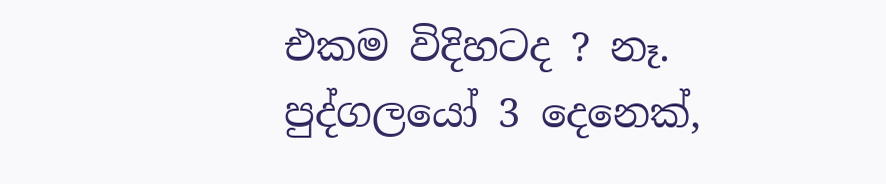එකම විදිහටද ? නෑ. පුද්ගලයෝ 3 දෙනෙක්,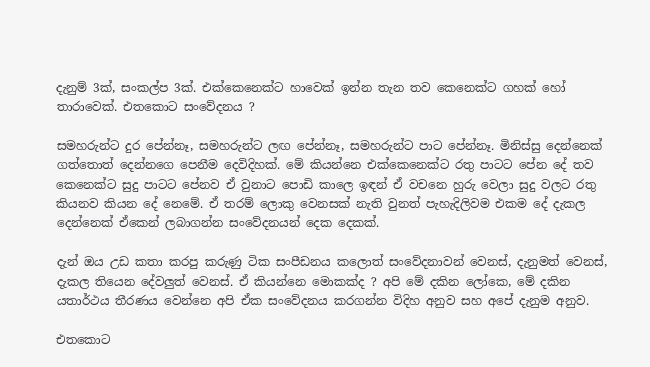දැනුම් 3ක්, සංකල්ප 3ක්. එක්කෙනෙක්ට හාවෙක් ඉන්න තැන තව කෙනෙක්ට ගහක් හෝ තාරාවෙක්. එතකොට සංවේදනය ?

සමහරුන්ට දුර පේන්නෑ, සමහරුන්ට ලඟ පේන්නෑ, සමහරුන්ට පාට පේන්නෑ. මිනිස්සු දෙන්නෙක් ගත්තොත් දෙන්නගෙ පෙනීම දෙවිදිහක්. මේ කියන්නෙ එක්කෙනෙක්ට රතු පාටට පේන දේ තව කෙනෙක්ට සුදු පාටට පේනව ඒ වුනාට පොඩි කාලෙ ඉඳන් ඒ වචනෙ හුරු වෙලා සුදු වලට රතු කියනව කියන දේ නෙමේ. ඒ තරම් ලොකු වෙනසක් නැති වුනත් පැහැදිලිවම එකම දේ දැකල දෙන්නෙක් ඒකෙන් ලබාගන්න සංවේදනයන් දෙක දෙකක්.

දැන් ඔය උඩ කතා කරපු කරුණු ටික සංපීඩනය කලොත් සංවේදනාවන් වෙනස්, දැනුමත් වෙනස්, දැකල තියෙන දේවලුත් වෙනස්. ඒ කියන්නෙ මොකක්ද ? අපි මේ දකින ලෝකෙ, මේ දකින යතාර්ථය තීරණය වෙන්නෙ අපි ඒක සංවේදනය කරගන්න විදිහ අනුව සහ අපේ දැනුම අනුව.

එතකොට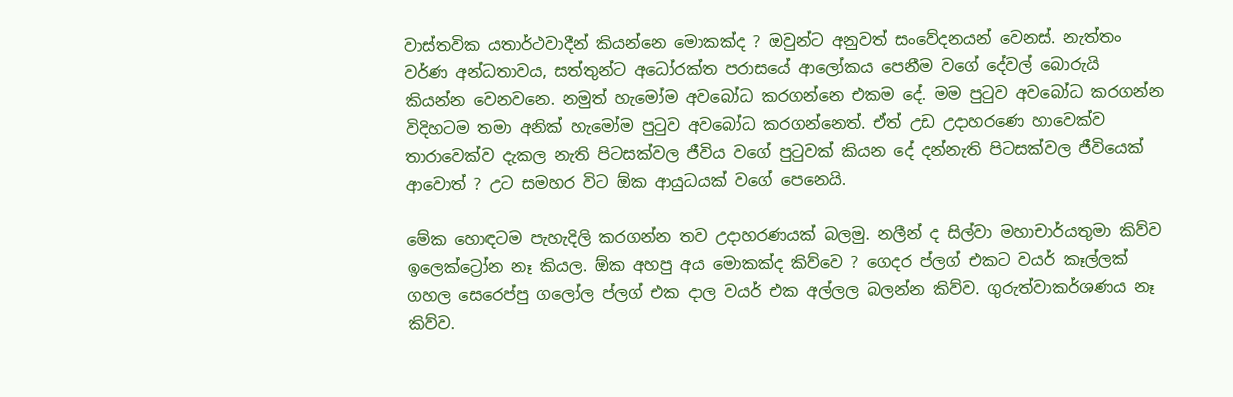වාස්තවික යතාර්ථවාදීන් කියන්නෙ මොකක්ද ? ඔවුන්ට අනුවත් සංවේදනයන් වෙනස්. නැත්තං වර්ණ අන්ධතාවය, සත්තුන්ට අධෝරක්ත පරාසයේ ආලෝකය පෙනීම වගේ දේවල් බොරුයි කියන්න වෙනවනෙ. නමුත් හැමෝම අවබෝධ කරගන්නෙ එකම දේ. මම පුටුව අවබෝධ කරගන්න විදිහටම තමා අනික් හැමෝම පුටුව අවබෝධ කරගන්නෙත්. ඒත් උඩ උදාහරණෙ හාවෙක්ව තාරාවෙක්ව දැකල නැති පිටසක්වල ජීවිය වගේ පුටුවක් කියන දේ දන්නැති පිටසක්වල ජීවියෙක් ආවොත් ? උට සමහර විට ඕක ආයුධයක් වගේ පෙනෙයි.

මේක හොඳටම පැහැදිලි කරගන්න තව උදාහරණයක් බලමු. නලීන් ද සිල්වා මහාචාර්යතුමා කිව්ව ඉලෙක්ට්‍රෝන නෑ කියල. ඕක අහපු අය මොකක්ද කිව්වෙ ? ගෙදර ප්ලග් එකට වයර් කෑල්ලක් ගහල සෙරෙප්පු ගලෝල ප්ලග් එක දාල වයර් එක අල්ලල බලන්න කිව්ව. ගුරුත්වාකර්ශණය නෑ කිව්ව.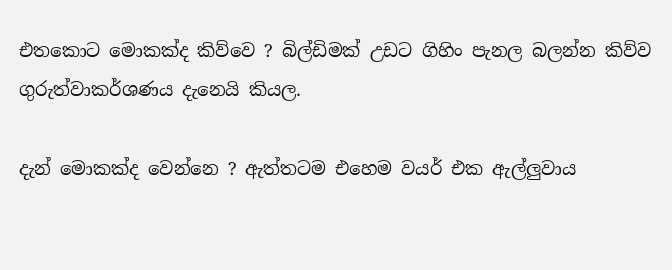එතකොට මොකක්ද කිව්වෙ ? බිල්ඩිමක් උඩට ගිහිං පැනල බලන්න කිව්ව ගුරුත්වාකර්ශණය දැනෙයි කියල.

දැන් මොකක්ද වෙන්නෙ ? ඇත්තටම එහෙම වයර් එක ඇල්ලුවාය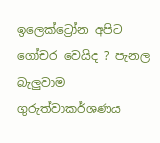ඉලෙක්ට්‍රෝන අපිට ගෝචර වෙයිද ? පැනල බැලුවාම ගුරුත්වාකර්ශණය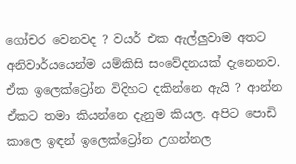ගෝචර වෙනවද ? වයර් එක ඇල්ලුවාම අතට අනිවාර්යයෙන්ම යම්කිසි සංවේදනයක් දැනෙනව. ඒක ඉලෙක්ට්‍රෝන විදිහට දකින්නෙ ඇයි ? ආන්න ඒකට තමා කියන්නෙ දැනුම කියල. අපිට පොඩි කාලෙ ඉඳන් ඉලෙක්ට්‍රෝන උගන්නල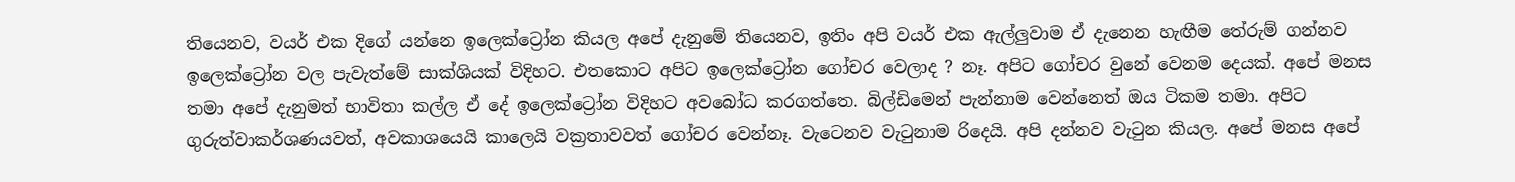තියෙනව, වයර් එක දිගේ යන්නෙ ඉලෙක්ට්‍රෝන කියල අපේ දැනුමේ තියෙනව, ඉතිං අපි වයර් එක ඇල්ලුවාම ඒ දැනෙන හැඟීම තේරුම් ගන්නව ඉලෙක්ට්‍රෝන වල පැවැත්මේ සාක්ශියක් විදිහට. එතකොට අපිට ඉලෙක්ට්‍රෝන ගෝචර වෙලාද ? නෑ. අපිට ගෝචර වුනේ වෙනම දෙයක්. අපේ මනස තමා අපේ දැනුමත් භාවිතා කල්ල ඒ දේ ඉලෙක්ට්‍රෝන විදිහට අවබෝධ කරගත්තෙ. බිල්ඩිමෙන් පැන්නාම වෙන්නෙත් ඔය ටිකම තමා. අපිට ගුරුත්වාකර්ශණයවත්, අවකාශයෙයි කාලෙයි වක්‍රතාවවත් ගෝචර වෙන්නෑ. වැටෙනව වැටුනාම රිදෙයි. අපි දන්නව වැටුන කියල. අපේ මනස අපේ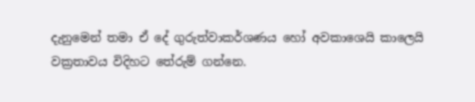දැනුමෙන් තමා ඒ දේ ගුරුත්වාකර්ශණය හෝ අවකාශෙයි කාලෙයි වක්‍රතාවය විදිහට තේරුම් ගන්නෙ.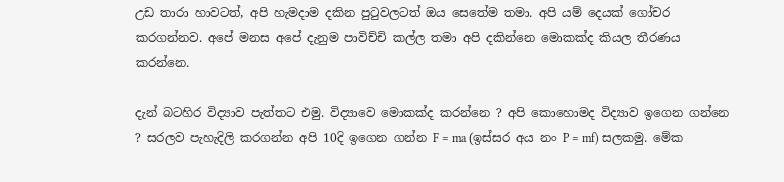උඩ තාරා හාවටත්, අපි හැමදාම දකින පුටුවලටත් ඔය සෙතේම තමා. අපි යම් දෙයක් ගෝචර කරගන්නව. අපේ මනස අපේ දැනුම පාවිච්චි කල්ල තමා අපි දකින්නෙ මොකක්ද කියල තීරණය කරන්නෙ.

දැන් බටහිර විද්‍යාව පැත්තට එමු. විද්‍යාවෙ මොකක්ද කරන්නෙ ? අපි කොහොමද විද්‍යාව ඉගෙන ගන්නෙ ? සරලව පැහැදිලි කරගන්න අපි 10දි ඉගෙන ගන්න F = ma (ඉස්සර අය නං P = mf) සලකමු. මේක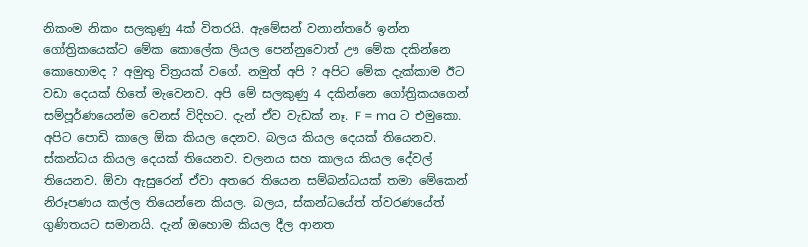නිකංම නිකං සලකුණු 4ක් විතරයි. ඇමේසන් වනාන්තරේ ඉන්න ගෝත්‍රිකයෙක්ට මේක කොලේක ලියල පෙන්නුවොත් ඌ මේක දකින්නෙ කොහොමද ? අමුතු චිත්‍රයක් වගේ. නමුත් අපි ? අපිට මේක දැක්කාම ඊට වඩා දෙයක් හිතේ මැවෙනව. අපි මේ සලකුණු 4 දකින්නෙ ගෝත්‍රිකයගෙන් සම්පූර්ණයෙන්ම වෙනස් විදිහට. දැන් ඒව වැඩක් නෑ. F = ma ට එමුකො. අපිට පොඩි කාලෙ ඕක කියල දෙනව. බලය කියල දෙයක් තියෙනව. ස්කන්ධය කියල දෙයක් තියෙනව. චලනය සහ කාලය කියල දේවල් තියෙනව. ඕවා ඇසුරෙන් ඒවා අතරෙ තියෙන සම්බන්ධයක් තමා මේකෙන් නිරූපණය කල්ල තියෙන්නෙ කියල. බලය, ස්කන්ධයේත් ත්වරණයේත් ගුණිතයට සමානයි. දැන් ඔහොම කියල දීල ආනත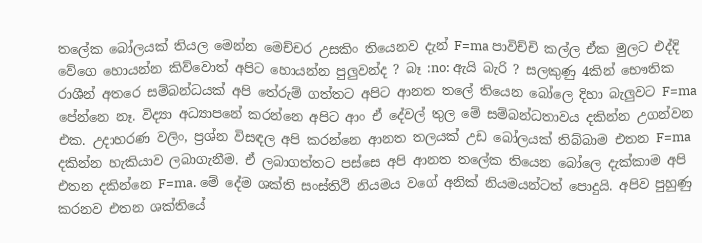තලේක බෝලයක් තියල මෙන්න මෙච්චර උසකිං තියෙනව දැන් F=ma පාවිච්චි කල්ල ඒක මුලට එද්දි වේගෙ හොයන්න කිව්වොත් අපිට හොයන්න පුලුවන්ද ? බෑ :no: ඇයි බැරි ? සලකුණු 4කින් භෞතික රාශීන් අතරෙ සම්බන්ධයක් අපි තේරුම් ගත්තට අපිට ආනත තලේ තියෙන බෝලෙ දිහා බැලුවට F=ma පේන්නෙ නෑ. විද්‍යා අධ්‍යාපනේ කරන්නෙ අපිට ආං ඒ දේවල් තුල මේ සම්බන්ධතාවය දකින්න උගන්වන එක. උදාහරණ වලිං, ප්‍රශ්න විසඳල අපි කරන්නෙ ආනත තලයක් උඩ බෝලයක් තිබ්බාම එතන F=ma දකින්න හැකියාව ලබාගැනීම. ඒ ලබාගත්තට පස්සෙ අපි ආනත තලේක තියෙන බෝලෙ දැක්කාම අපි එතන දකින්නෙ F=ma. මේ දේම ශක්ති සංස්තිථි නියමය වගේ අනික් නියමයන්ටත් පොදුයි. අපිව පුහුණු කරනව එතන ශක්තියේ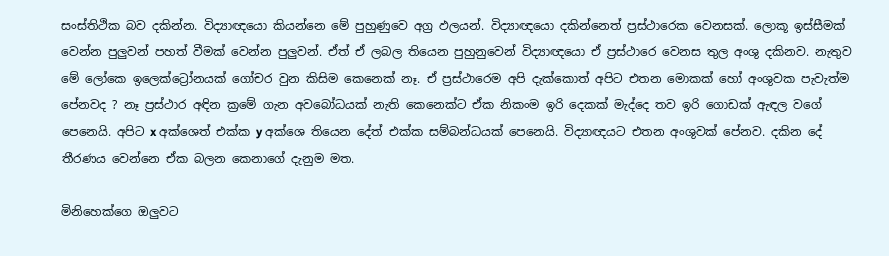සංස්තිථික බව දකින්න. විද්‍යාඥයො කියන්නෙ මේ පුහුණුවෙ අග්‍ර ඵලයන්. විද්‍යාඥයො දකින්නෙත් ප්‍රස්ථාරෙක වෙනසක්. ලොකූ ඉස්සීමක් වෙන්න පුලුවන් පහත් වීමක් වෙන්න පුලුවන්. ඒත් ඒ ලබල තියෙන පුහුනුවෙන් විද්‍යාඥයො ඒ ප්‍රස්ථාරෙ වෙනස තුල අංශු දකිනව. නැතුව මේ ලෝකෙ ඉලෙක්ට්‍රෝනයක් ගෝචර වුන කිසිම කෙනෙක් නෑ. ඒ ප්‍රස්ථාරෙම අපි දැක්කොත් අපිට එතන මොකක් හෝ අංශුවක පැවැත්ම පේනවද ? නෑ ප්‍රස්ථාර අඳින ක්‍රමේ ගැන අවබෝධයක් නැති කෙනෙක්ට ඒක නිකංම ඉරි දෙකක් මැද්දෙ තව ඉරි ගොඩක් ඇඳල වගේ පෙනෙයි. අපිට x අක්ශෙත් එක්ක y අක්ශෙ තියෙන දේත් එක්ක සම්බන්ධයක් පෙනෙයි. විද්‍යාඥයට එතන අංශුවක් පේනව. දකින දේ තීරණය වෙන්නෙ ඒක බලන කෙනාගේ දැනුම මත.

මිනිහෙක්ගෙ ඔලුවට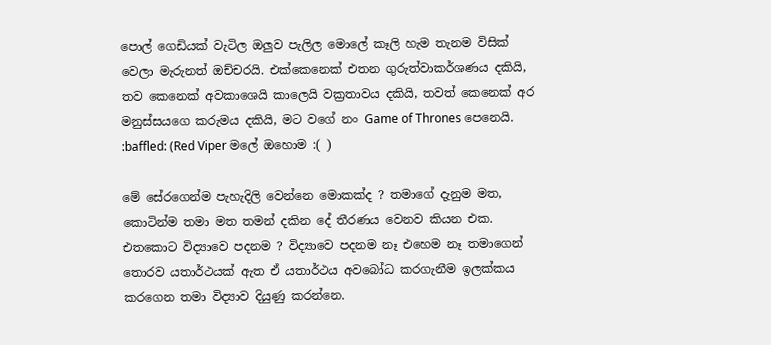පොල් ගෙඩියක් වැටිල ඔලුව පැලිල මොලේ කෑලි හැම තැනම විසික් වෙලා මැරුනත් ඔච්චරයි. එක්කෙනෙක් එතන ගුරුත්වාකර්ශණය දකියි, තව කෙනෙක් අවකාශෙයි කාලෙයි වක්‍රතාවය දකියි, තවත් කෙනෙක් අර මනුස්සයගෙ කරුමය දකියි, මට වගේ නං Game of Thrones පෙනෙයි. :baffled: (Red Viper මලේ ඔහොම :( )

මේ සේරගෙන්ම පැහැදිලි වෙන්නෙ මොකක්ද ? තමාගේ දැනුම මත, කොටින්ම තමා මත තමන් දකින දේ තීරණය වෙනව කියන එක. එතකොට විද්‍යාවෙ පදනම ? විද්‍යාවෙ පදනම නෑ එහෙම නෑ තමාගෙන් තොරව යතාර්ථයක් ඇත ඒ යතාර්ථය අවබෝධ කරගැනීම ඉලක්කය කරගෙන තමා විද්‍යාව දියුණු කරන්නෙ.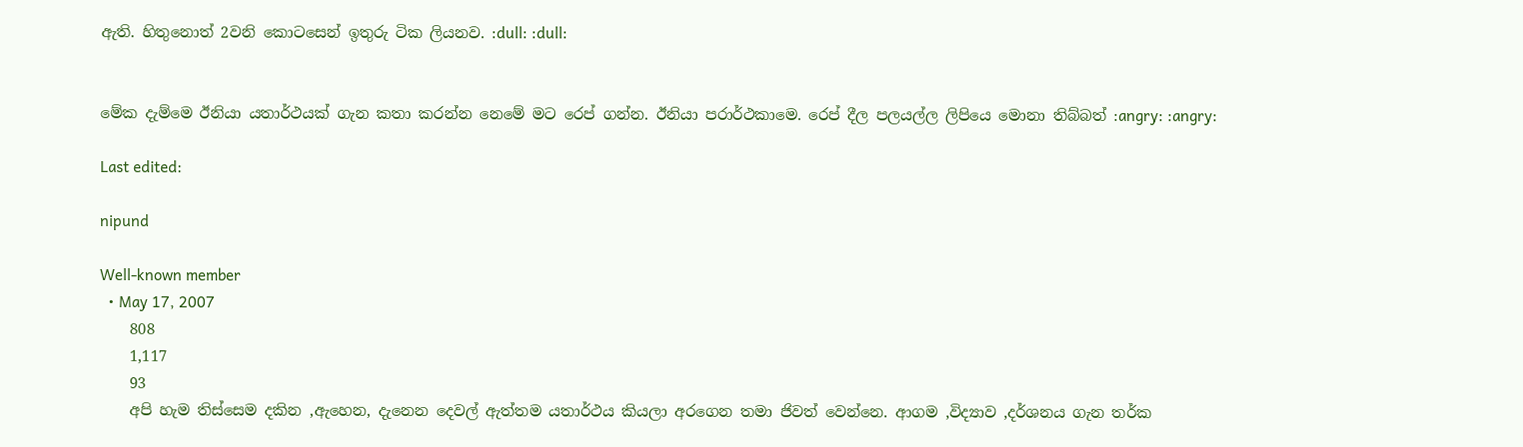ඇති. හිතුනොත් 2වනි කොටසෙන් ඉතුරු ටික ලියනව. :dull: :dull:


මේක දැම්මෙ ඊනියා යතාර්ථයක් ගැන කතා කරන්න නෙමේ මට රෙප් ගන්න. ඊනියා පරාර්ථකාමෙ. රෙප් දීල පලයල්ල ලිපියෙ මොනා තිබ්බත් :angry: :angry:

Last edited:

nipund

Well-known member
  • May 17, 2007
    808
    1,117
    93
    අපි හැම තිස්සෙම දකින ,ඇහෙන, දැනෙන දෙවල් ඇත්තම යතාර්ථය කියලා අරගෙන තමා ජිවත් වෙන්නෙ. ආගම ,විද්‍යාව ,දර්ශනය ගැන තර්ක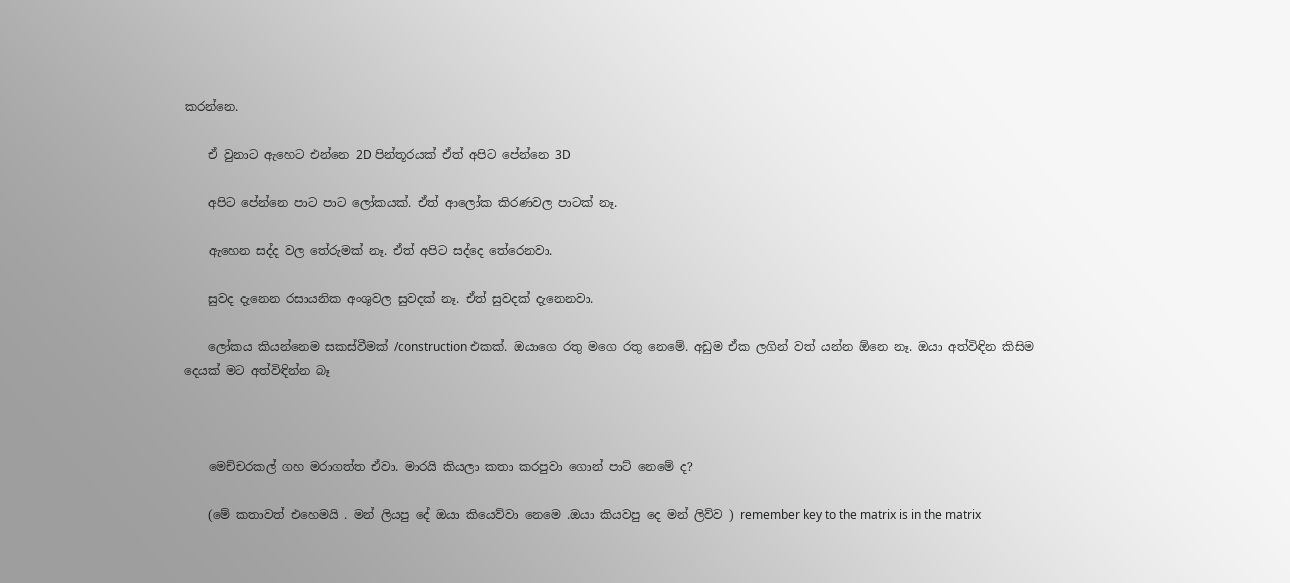කරන්නෙ.

    ඒ වුනාට ඇහෙට එන්නෙ 2D පින්තූරයක් ඒත් අපිට පේන්නෙ 3D

    අපිට පේන්නෙ පාට පාට ලෝකයක්. ඒත් ආලෝක කිරණවල පාටක් නෑ.

    ඇහෙන සද්ද වල තේරුමක් නෑ. ඒත් අපිට සද්දෙ තේරෙනවා.

    සුවද දැනෙන රසායනික අංශුවල සුවදක් නෑ. ඒත් සුවදක් දැනෙනවා.

    ලෝකය කියන්නෙම සකස්වීමක් /construction එකක්. ඔයාගෙ රතු මගෙ රතු නෙමේ. අඩුම ඒක ලගින් වත් යන්න ඕනෙ නෑ. ඔයා අත්විඳින කිසිම දෙයක් මට අත්විඳින්න බෑ



    මෙච්චරකල් ගහ මරාගත්ත ඒවා. මාරයි කියලා කතා කරපුවා ගොන් පාට් නෙමේ ද?

    (මේ කතාවත් එහෙමයි . මන් ලියපු දේ ඔයා කියෙව්වා නෙමෙ .ඔයා කියවපු දෙ මන් ලිව්ව ) remember key to the matrix is in the matrix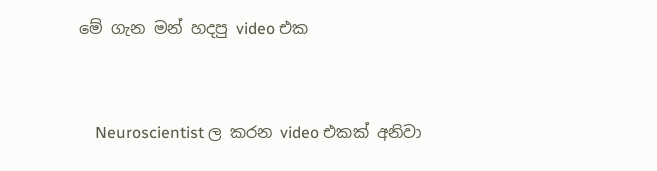මේ ගැන මන් හදපු video එක



    Neuroscientist ල කරන video එකක් අනිවා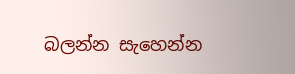බලන්න සැහෙන්න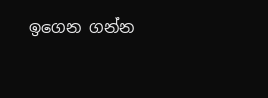ඉගෙන ගන්න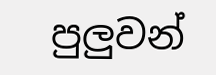පුලුවන්